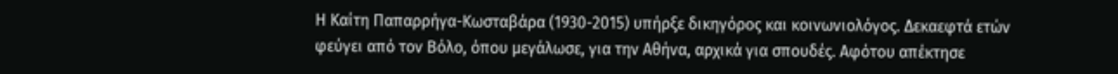Η Καίτη Παπαρρήγα-Κωσταβάρα (1930-2015) υπήρξε δικηγόρος και κοινωνιολόγος. Δεκαεφτά ετών φεύγει από τον Βόλο, όπου μεγάλωσε, για την Αθήνα, αρχικά για σπουδές. Αφότου απέκτησε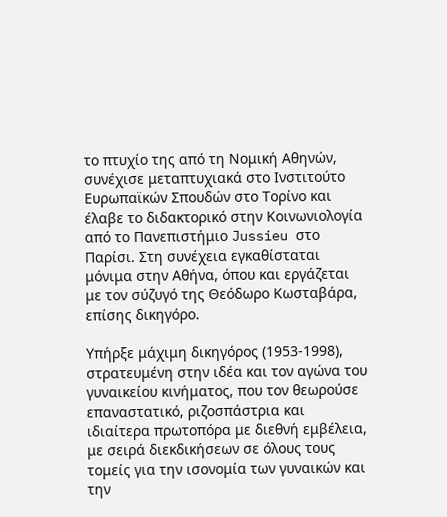το πτυχίο της από τη Νομική Αθηνών, συνέχισε μεταπτυχιακά στο Ινστιτούτο Ευρωπαϊκών Σπουδών στο Τορίνο και έλαβε το διδακτορικό στην Κοινωνιολογία από το Πανεπιστήμιο Jussieu στο Παρίσι. Στη συνέχεια εγκαθίσταται μόνιμα στην Αθήνα, όπου και εργάζεται με τον σύζυγό της Θεόδωρο Κωσταβάρα, επίσης δικηγόρο.

Υπήρξε μάχιμη δικηγόρος (1953-1998), στρατευμένη στην ιδέα και τον αγώνα του γυναικείου κινήματος, που τον θεωρούσε επαναστατικό, ριζοσπάστρια και ιδιαίτερα πρωτοπόρα με διεθνή εμβέλεια, με σειρά διεκδικήσεων σε όλους τους τομείς για την ισονομία των γυναικών και την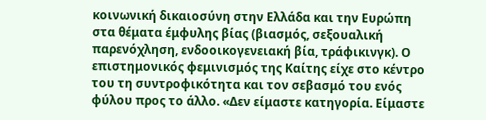κοινωνική δικαιοσύνη στην Ελλάδα και την Ευρώπη στα θέματα έμφυλης βίας (βιασμός, σεξουαλική παρενόχληση, ενδοοικογενειακή βία, τράφικινγκ). Ο επιστημονικός φεμινισμός της Καίτης είχε στο κέντρο του τη συντροφικότητα και τον σεβασμό του ενός φύλου προς το άλλο. «Δεν είμαστε κατηγορία. Είμαστε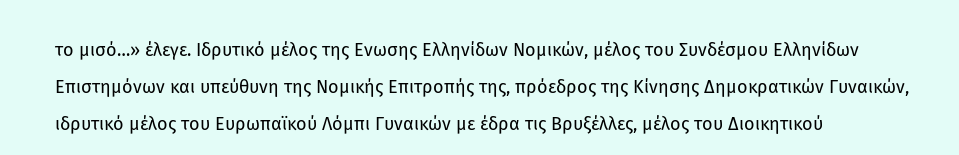το μισό…» έλεγε. Ιδρυτικό μέλος της Ενωσης Ελληνίδων Νομικών, μέλος του Συνδέσμου Ελληνίδων Επιστημόνων και υπεύθυνη της Νομικής Επιτροπής της, πρόεδρος της Κίνησης Δημοκρατικών Γυναικών, ιδρυτικό μέλος του Ευρωπαϊκού Λόμπι Γυναικών με έδρα τις Βρυξέλλες, μέλος του Διοικητικού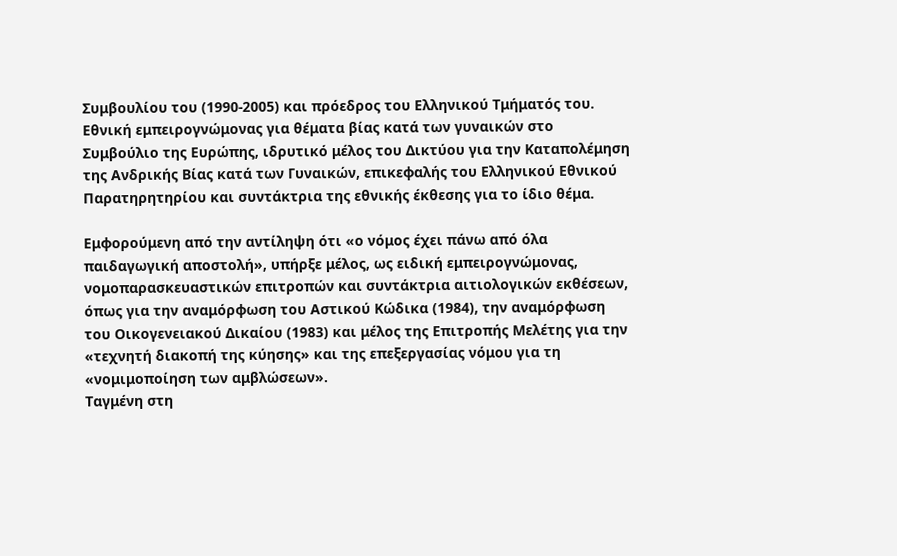Συμβουλίου του (1990-2005) και πρόεδρος του Ελληνικού Τμήματός του. Εθνική εμπειρογνώμονας για θέματα βίας κατά των γυναικών στο Συμβούλιο της Ευρώπης, ιδρυτικό μέλος του Δικτύου για την Καταπολέμηση της Ανδρικής Βίας κατά των Γυναικών, επικεφαλής του Ελληνικού Εθνικού Παρατηρητηρίου και συντάκτρια της εθνικής έκθεσης για το ίδιο θέμα.

Εμφορούμενη από την αντίληψη ότι «ο νόμος έχει πάνω από όλα παιδαγωγική αποστολή», υπήρξε μέλος, ως ειδική εμπειρογνώμονας, νομοπαρασκευαστικών επιτροπών και συντάκτρια αιτιολογικών εκθέσεων, όπως για την αναμόρφωση του Αστικού Κώδικα (1984), την αναμόρφωση του Οικογενειακού Δικαίου (1983) και μέλος της Επιτροπής Μελέτης για την «τεχνητή διακοπή της κύησης» και της επεξεργασίας νόμου για τη «νομιμοποίηση των αμβλώσεων».
Ταγμένη στη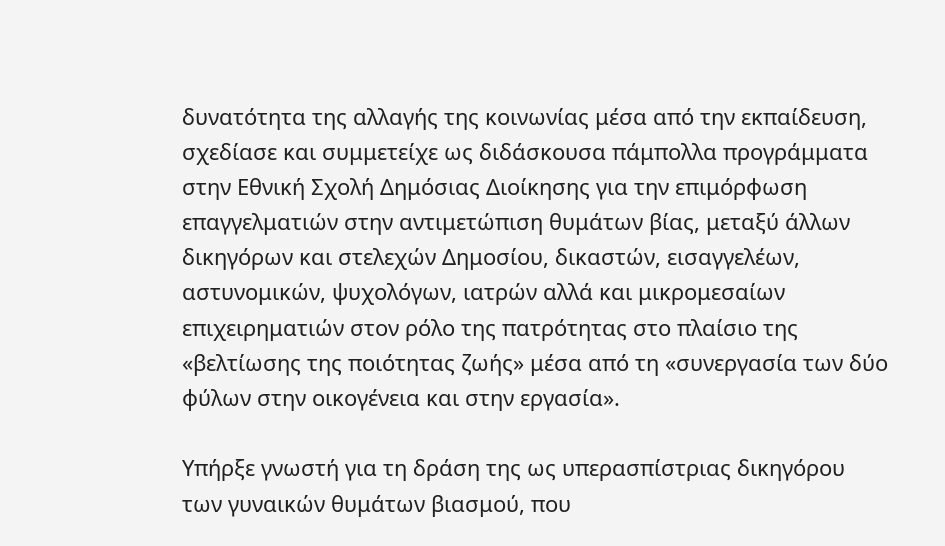δυνατότητα της αλλαγής της κοινωνίας μέσα από την εκπαίδευση, σχεδίασε και συμμετείχε ως διδάσκουσα πάμπολλα προγράμματα στην Εθνική Σχολή Δημόσιας Διοίκησης για την επιμόρφωση επαγγελματιών στην αντιμετώπιση θυμάτων βίας, μεταξύ άλλων δικηγόρων και στελεχών Δημοσίου, δικαστών, εισαγγελέων, αστυνομικών, ψυχολόγων, ιατρών αλλά και μικρομεσαίων επιχειρηματιών στον ρόλο της πατρότητας στο πλαίσιο της «βελτίωσης της ποιότητας ζωής» μέσα από τη «συνεργασία των δύο φύλων στην οικογένεια και στην εργασία».

Υπήρξε γνωστή για τη δράση της ως υπερασπίστριας δικηγόρου των γυναικών θυμάτων βιασμού, που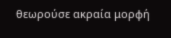θεωρούσε ακραία μορφή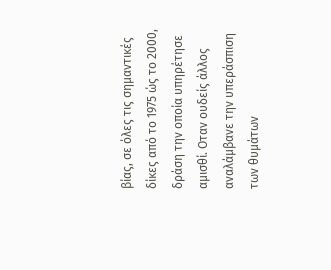βίας, σε όλες τις σημαντικές δίκες από το 1975 ώς το 2000, δράση την οποία υπηρέτησε αμισθί. Οταν ουδείς άλλος αναλάμβανε την υπεράσπιση των θυμάτων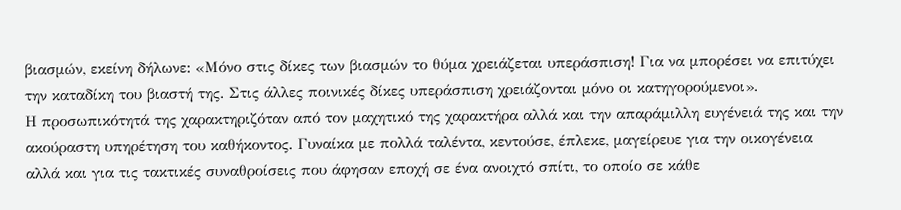βιασμών, εκείνη δήλωνε: «Μόνο στις δίκες των βιασμών το θύμα χρειάζεται υπεράσπιση! Για να μπορέσει να επιτύχει την καταδίκη του βιαστή της. Στις άλλες ποινικές δίκες υπεράσπιση χρειάζονται μόνο οι κατηγορούμενοι».
Η προσωπικότητά της χαρακτηριζόταν από τον μαχητικό της χαρακτήρα αλλά και την απαράμιλλη ευγένειά της και την ακούραστη υπηρέτηση του καθήκοντος. Γυναίκα με πολλά ταλέντα, κεντούσε, έπλεκε, μαγείρευε για την οικογένεια αλλά και για τις τακτικές συναθροίσεις που άφησαν εποχή σε ένα ανοιχτό σπίτι, το οποίο σε κάθε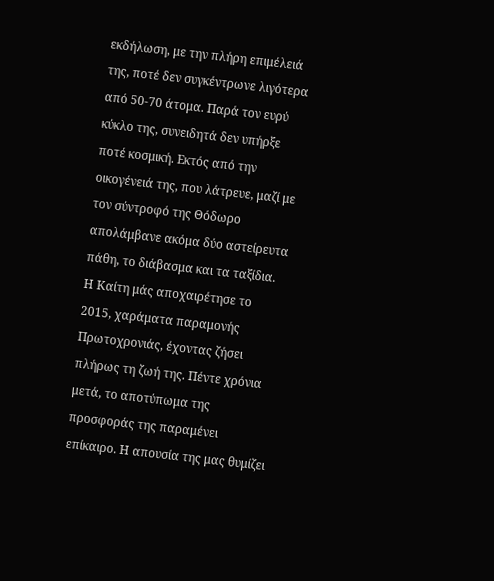εκδήλωση, με την πλήρη επιμέλειά της, ποτέ δεν συγκέντρωνε λιγότερα από 50-70 άτομα. Παρά τον ευρύ κύκλο της, συνειδητά δεν υπήρξε ποτέ κοσμική. Εκτός από την οικογένειά της, που λάτρευε, μαζί με τον σύντροφό της Θόδωρο απολάμβανε ακόμα δύο αστείρευτα πάθη, το διάβασμα και τα ταξίδια.
Η Καίτη μάς αποχαιρέτησε το 2015, χαράματα παραμονής Πρωτοχρονιάς, έχοντας ζήσει πλήρως τη ζωή της. Πέντε χρόνια μετά, το αποτύπωμα της προσφοράς της παραμένει επίκαιρο. Η απουσία της μας θυμίζει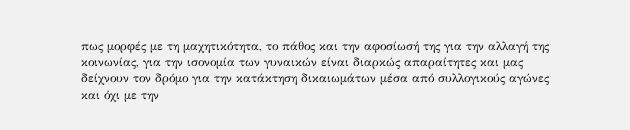πως μορφές με τη μαχητικότητα, το πάθος και την αφοσίωσή της για την αλλαγή της κοινωνίας, για την ισονομία των γυναικών είναι διαρκώς απαραίτητες και μας δείχνουν τον δρόμο για την κατάκτηση δικαιωμάτων μέσα από συλλογικούς αγώνες και όχι με την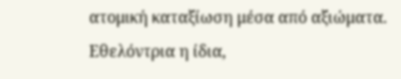ατομική καταξίωση μέσα από αξιώματα. Εθελόντρια η ίδια,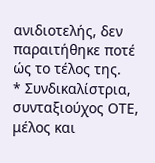ανιδιοτελής, δεν παραιτήθηκε ποτέ ώς το τέλος της.
* Συνδικαλίστρια, συνταξιούχος ΟΤΕ, μέλος και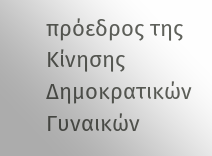πρόεδρος της Κίνησης Δημοκρατικών Γυναικών